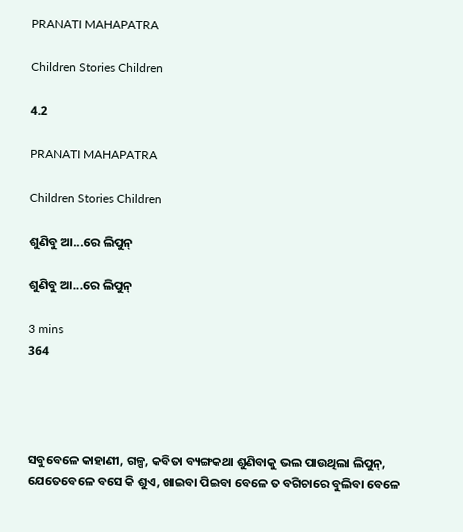PRANATI MAHAPATRA

Children Stories Children

4.2

PRANATI MAHAPATRA

Children Stories Children

ଶୁଣିବୁ ଆ...ରେ ଲିପୁନ୍

ଶୁଣିବୁ ଆ...ରେ ଲିପୁନ୍

3 mins
364




ସବୁବେଳେ କାହାଣୀ, ଗଳ୍ପ, କବିତା ବ୍ୟଙ୍ଗକଥା ଶୁଣିବାକୁ ଭଲ ପାଉଥିଲା ଲିପୁନ୍, ଯେତେବେଳେ ବସେ କି ଶୁଏ, ଖାଇବା ପିଇବା ବେଳେ ତ ବଗିଚାରେ ବୁଲିବା ବେଳେ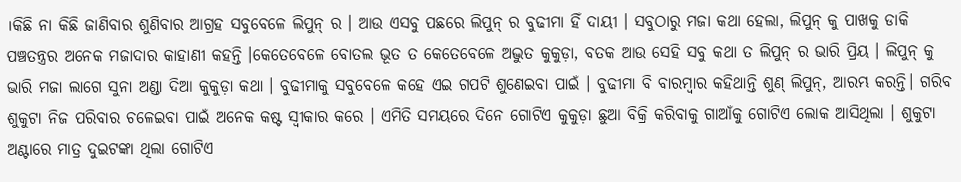।କିଛି ନା କିଛି ଜାଣିବାର ଶୁଣିବାର ଆଗ୍ରହ ସବୁବେଳେ ଲିପୁନ୍ ର । ଆଉ ଏସବୁ ପଛରେ ଲିପୁନ୍ ର ବୁଢୀମା ହିଁ ଦାୟୀ । ସବୁଠାରୁ ମଜା କଥା ହେଲା, ଲିପୁନ୍ କୁ ପାଖକୁ ଡାକି ପଞ୍ଚତନ୍ତ୍ରର ଅନେକ ମଜାଦାର କାହାଣୀ କହନ୍ତି ।କେତେବେଳେ ବୋତଲ ଭୂତ ତ କେତେବେଳେ ଅଦ୍ଭୁତ କୁକୁଡ଼ା, ବତକ ଆଉ ସେହି ସବୁ କଥା ତ ଲିପୁନ୍ ର ଭାରି ପ୍ରିୟ । ଲିପୁନ୍ କୁ ଭାରି ମଜା ଲାଗେ ସୁନା ଅଣ୍ଡା ଦିଆ କୁକୁଡ଼ା କଥା । ବୁଢୀମାକୁ ସବୁବେଳେ କହେ ଏଇ ଗପଟି ଶୁଣେଇବା ପାଇଁ । ବୁଢୀମା ବି ବାରମ୍ବାର କହିଥାନ୍ତି ଶୁଣ୍ ଲିପୁନ୍, ଆରମ୍ଭ କରନ୍ତି। ଗରିବ ଶୁକୁଟା ନିଜ ପରିବାର ଚଳେଇବା ପାଇଁ ଅନେକ କଷ୍ଟ ସ୍ଵୀକାର କରେ । ଏମିତି ସମୟରେ ଦିନେ ଗୋଟିଏ କୁକୁଡ଼ା ଛୁଆ ବିକ୍ରି କରିବାକୁ ଗାଆଁକୁ ଗୋଟିଏ ଲୋକ ଆସିଥିଲା । ଶୁକୁଟା ଅଣ୍ଟାରେ ମାତ୍ର ଦୁଇଟଙ୍କା ଥିଲା ଗୋଟିଏ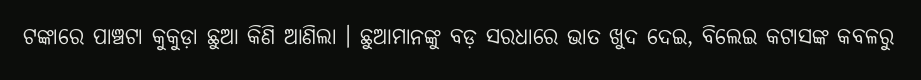ଟଙ୍କାରେ ପାଞ୍ଚଟା କୁକୁଡ଼ା ଛୁଆ କିଣି ଆଣିଲା । ଛୁଆମାନଙ୍କୁ ବଡ଼ ସରଧାରେ ଭାତ ଖୁଦ ଦେଇ, ବିଲେଇ କଟାସଙ୍କ କବଳରୁ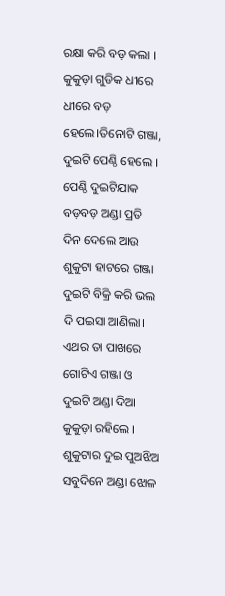ରକ୍ଷା କରି ବଡ଼ କଲା । କୁକୁଡ଼ା ଗୁଡିକ ଧୀରେ ଧୀରେ ବଡ଼ ହେଲେ।ତିନୋଟି ଗଞ୍ଜା, ଦୁଇଟି ପେଣ୍ଠି ହେଲେ । ପେଣ୍ଠି ଦୁଇଟିଯାକ ବଡ଼ବଡ଼ ଅଣ୍ଡା ପ୍ରତି ଦିନ ଦେଲେ ଆଉ ଶୁକୁଟା ହାଟରେ ଗଞ୍ଜା ଦୁଇଟି ବିକ୍ରି କରି ଭଲ ଦି ପଇସା ଆଣିଲା। ଏଥର ତା ପାଖରେ ଗୋଟିଏ ଗଞ୍ଜା ଓ ଦୁଇଟି ଅଣ୍ଡା ଦିଆ କୁକୁଡ଼ା ରହିଲେ । ଶୁକୁଟାର ଦୁଇ ପୁଅଝିଅ ସବୁଦିନେ ଅଣ୍ଡା ଝୋଳ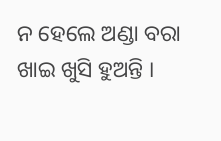ନ ହେଲେ ଅଣ୍ଡା ବରା ଖାଇ ଖୁସି ହୁଅନ୍ତି ।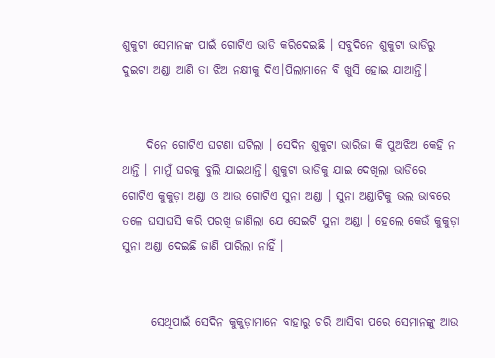ଶୁକୁଟା ସେମାନଙ୍କ ପାଇଁ ଗୋଟିଏ ଭାଡି କରିଦେଇଛି । ସବୁଦିନେ ଶୁକୁଟା ଭାଡିରୁ ଦୁଇଟା ଅଣ୍ଡା ଆଣି ତା ଝିଅ ନକ୍ଷୀକୁ ଦିଏ।ପିଲାମାନେ ବି ଖୁସି ହୋଇ ଯାଆନ୍ତି।


     ଦିନେ ଗୋଟିଏ ଘଟଣା ଘଟିଲା । ସେଦିନ ଶୁକୁଟା ଭାରିଜା କି ପୁଅଝିଅ କେହି ନ ଥାନ୍ତି । ମାମୁଁ ଘରକୁ ବୁଲି ଯାଇଥାନ୍ତି। ଶୁକୁଟା ଭାଡିକୁ ଯାଇ ଦେଖିଲା ଭାଡିରେ ଗୋଟିଏ କୁକୁଡ଼ା ଅଣ୍ଡା ଓ ଆଉ ଗୋଟିଏ ସୁନା ଅଣ୍ଡା । ସୁନା ଅଣ୍ଡାଟିକୁ ଭଲ ଭାବରେ ତଳେ ଘସାଘସି କରି ପରଖି ଜାଣିଲା ଯେ ସେଇଟି ସୁନା ଅଣ୍ଡା । ହେଲେ କେଉଁ କୁକୁଡ଼ା ସୁନା ଅଣ୍ଡା ଦେଇଛି ଜାଣି ପାରିଲା ନାହିଁ ।


      ସେଥିପାଇଁ ସେଦିନ କୁକୁଡ଼ାମାନେ ବାହାରୁ ଚରି ଆସିବା ପରେ ସେମାନଙ୍କୁ ଆଉ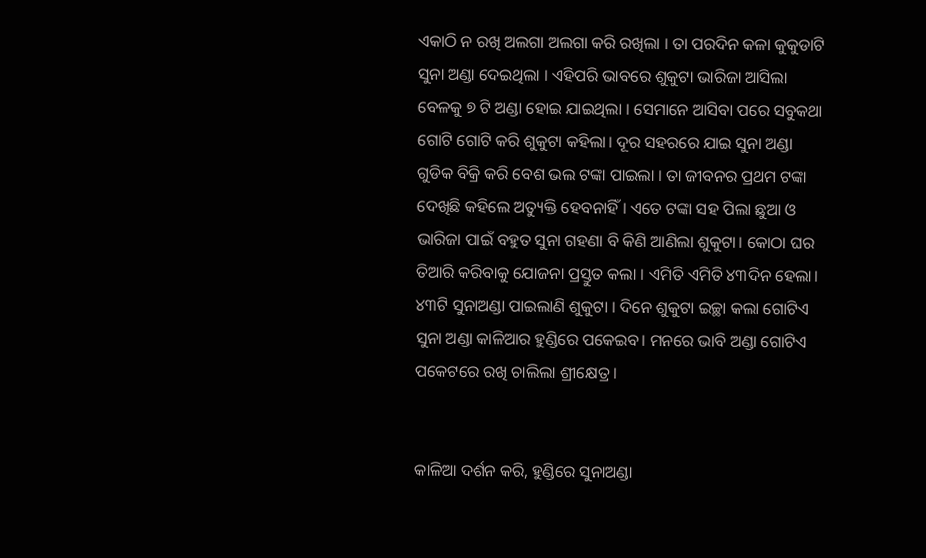ଏକାଠି ନ ରଖି ଅଲଗା ଅଲଗା କରି ରଖିଲା । ତା ପରଦିନ କଳା କୁକୁଡାଟି ସୁନା ଅଣ୍ଡା ଦେଇଥିଲା । ଏହିପରି ଭାବରେ ଶୁକୁଟା ଭାରିଜା ଆସିଲା ବେଳକୁ ୭ ଟି ଅଣ୍ଡା ହୋଇ ଯାଇଥିଲା । ସେମାନେ ଆସିବା ପରେ ସବୁକଥା ଗୋଟି ଗୋଟି କରି ଶୁକୁଟା କହିଲା। ଦୂର ସହରରେ ଯାଇ ସୁନା ଅଣ୍ଡା ଗୁଡିକ ବିକ୍ରି କରି ବେଶ ଭଲ ଟଙ୍କା ପାଇଲା । ତା ଜୀବନର ପ୍ରଥମ ଟଙ୍କା ଦେଖିଛି କହିଲେ ଅତ୍ୟୁକ୍ତି ହେବନାହିଁ । ଏତେ ଟଙ୍କା ସହ ପିଲା ଛୁଆ ଓ ଭାରିଜା ପାଇଁ ବହୁତ ସୁନା ଗହଣା ବି କିଣି ଆଣିଲା ଶୁକୁଟା। କୋଠା ଘର ତିଆରି କରିବାକୁ ଯୋଜନା ପ୍ରସ୍ତୁତ କଲା । ଏମିତି ଏମିତି ୪୩ଦିନ ହେଲା। ୪୩ଟି ସୁନାଅଣ୍ଡା ପାଇଲାଣି ଶୁକୁଟା । ଦିନେ ଶୁକୁଟା ଇଚ୍ଛା କଲା ଗୋଟିଏ ସୁନା ଅଣ୍ଡା କାଳିଆର ହୁଣ୍ଡିରେ ପକେଇବ। ମନରେ ଭାବି ଅଣ୍ଡା ଗୋଟିଏ ପକେଟରେ ରଖି ଚାଲିଲା ଶ୍ରୀକ୍ଷେତ୍ର ।


କାଳିଆ ଦର୍ଶନ କରି, ହୁଣ୍ଡିରେ ସୁନାଅଣ୍ଡା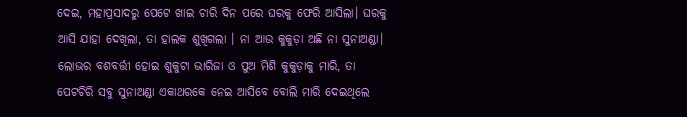ଦେଇ, ମହାପ୍ରସାଦରୁ ପେଟେ ଖାଇ ଚାରି ଦିନ ପରେ ଘରକୁ ଫେରି ଆସିଲା। ଘରକୁ ଆସି ଯାହା ଦେଖିଲା, ତା ହାଲକ ଶୁଖିଗଲା । ନା ଆଉ କୁକୁଡ଼ା ଅଛି ନା ସୁନାଅଣ୍ଡା। ଲୋଭର ବଶବର୍ତ୍ତୀ ହୋଇ ଶୁକୁଟା ଭାରିଜା ଓ ପୁଅ ମିଶି କୁକୁଡ଼ାକୁ ମାରି, ତା ପେଟଚିରି ସବୁ ସୁନାଅଣ୍ଡା ଏକାଥରକେ ନେଇ ଆସିବେ ବୋଲି ମାରି ଦେଇଥିଲେ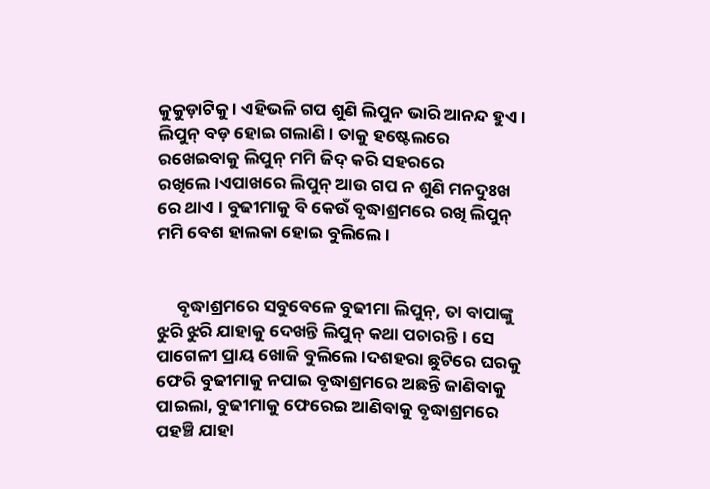କୁକୁଡ଼ାଟିକୁ । ଏହିଭଳି ଗପ ଶୁଣି ଲିପୁନ ଭାରି ଆନନ୍ଦ ହୁଏ । ଲିପୁନ୍ ବଡ଼ ହୋଇ ଗଲାଣି। ତାକୁ ହଷ୍ଟେଲରେ ରଖେଇବାକୁ ଲିପୁନ୍ ମମି ଜିଦ୍ କରି ସହରରେ ରଖିଲେ।ଏପାଖରେ ଲିପୁନ୍ ଆଉ ଗପ ନ ଶୁଣି ମନଦୁଃଖ ରେ ଥାଏ । ବୁଢୀମାକୁ ବି କେଉଁ ବୃଦ୍ଧାଶ୍ରମରେ ରଖି ଲିପୁନ୍ ମମି ବେଶ ହାଲକା ହୋଇ ବୁଲିଲେ ।


     ବୃଦ୍ଧାଶ୍ରମରେ ସବୁବେଳେ ବୁଢୀମା ଲିପୁନ୍, ତା ବାପାଙ୍କୁ ଝୁରି ଝୁରି ଯାହାକୁ ଦେଖନ୍ତି ଲିପୁନ୍ କଥା ପଚାରନ୍ତି। ସେ ପାଗେଳୀ ପ୍ରାୟ ଖୋଜି ବୁଲିଲେ ।ଦଶହରା ଛୁଟିରେ ଘରକୁ ଫେରି ବୁଢୀମାକୁ ନପାଇ ବୃଦ୍ଧାଶ୍ରମରେ ଅଛନ୍ତି ଜାଣିବାକୁ ପାଇଲା, ବୁଢୀମାକୁ ଫେରେଇ ଆଣିବାକୁ ବୃଦ୍ଧାଶ୍ରମରେ ପହଞ୍ଚି ଯାହା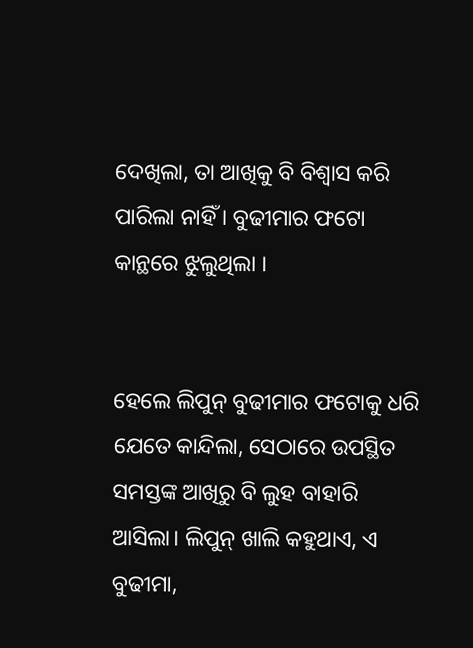ଦେଖିଲା, ତା ଆଖିକୁ ବି ବିଶ୍ଵାସ କରି ପାରିଲା ନାହିଁ । ବୁଢୀମାର ଫଟୋ କାନ୍ଥରେ ଝୁଲୁଥିଲା ।


ହେଲେ ଲିପୁନ୍ ବୁଢୀମାର ଫଟୋକୁ ଧରି ଯେତେ କାନ୍ଦିଲା, ସେଠାରେ ଉପସ୍ଥିତ ସମସ୍ତଙ୍କ ଆଖିରୁ ବି ଲୁହ ବାହାରି ଆସିଲା। ଲିପୁନ୍ ଖାଲି କହୁଥାଏ, ଏ ବୁଢୀମା,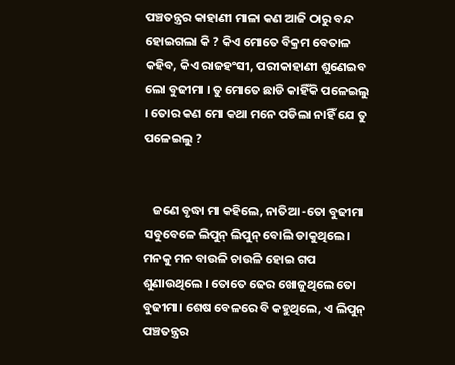ପଞ୍ଚତନ୍ତ୍ରର କାହାଣୀ ମାଳା କଣ ଆଜି ଠାରୁ ବନ୍ଦ ହୋଇଗଲା କି ? କିଏ ମୋତେ ବିକ୍ରମ ବେତାଳ କହିବ, କିଏ ରାଜହଂସୀ, ପରୀକାହାଣୀ ଶୁଣେଇବ ଲୋ ବୁଢୀମା । ତୁ ମୋତେ ଛାଡି କାହିଁକି ପଳେଇଲୁ । ତୋର କଣ ମୋ କଥା ମନେ ପଡିଲା ନାହିଁ ଯେ ତୁ ପଳେଇଲୁ ?


   ଜଣେ ବୃଦ୍ଧା ମା କହିଲେ, ନାତିଆ -ତୋ ବୁଢୀମା ସବୁବେଳେ ଲିପୁନ୍ ଲିପୁନ୍ ବୋଲି ଡାକୁଥିଲେ। ମନକୁ ମନ ବାଉଳି ଚାଉଳି ହୋଇ ଗପ ଶୁଣାଉଥିଲେ । ତୋତେ ଢେର ଖୋଜୁଥିଲେ ତୋ ବୁଢୀମା। ଶେଷ ବେଳରେ ବି କହୁଥିଲେ, ଏ ଲିପୁନ୍ ପଞ୍ଚତନ୍ତ୍ରର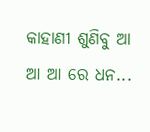କାହାଣୀ ଶୁଣିବୁ ଆ ଆ ଆ ରେ ଧନ...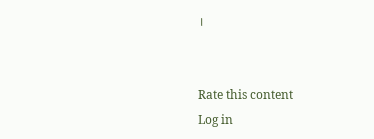।


Rate this content
Log in